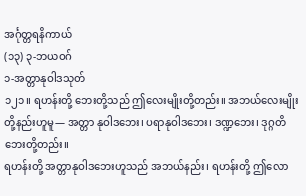အင်္ဂုတ္တရနိကာယ်
(၁၃) ၃-ဘယဝဂ်
၁-အတ္တာနုဝါဒသုတ်
၁၂၁။ ရဟန်းတို့ ဘေးတို့သည် ဤလေးမျိုးတို့တည်း။ အဘယ်လေးမျိုးတို့နည်းဟူမူ— အတ္တာ နုဝါဒဘေး၊ ပရာနုဝါဒဘေး၊ ဒဏ္ဍဘေး၊ ဒုဂ္ဂတိဘေးတို့တည်း။
ရဟန်းတို့ အတ္တာနုဝါဒဘေးဟူသည် အဘယ်နည်း၊ ရဟန်းတို့ ဤလော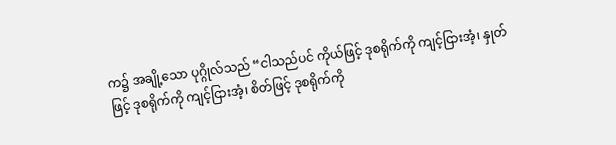က၌ အချို့သော ပုဂ္ဂိုလ်သည် “ငါသည်ပင် ကိုယ်ဖြင့် ဒုစရိုက်ကို ကျင့်ငြားအံ့၊ နှုတ်ဖြင့် ဒုစရိုက်ကို ကျင့်ငြားအံ့၊ စိတ်ဖြင့် ဒုစရိုက်ကို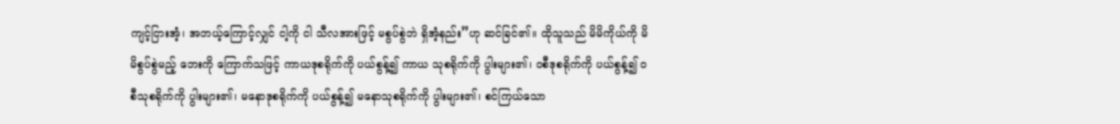ကျင့်ငြားအံ့၊ အဘယ့်ကြောင့်လျှင် ငါ့ကို ငါ သီလအားဖြင့် မစွပ်စွဲဘဲ ရှိအံ့နည်း”ဟု ဆင်ခြင်၏။ ထိုသူသည် မိမိကိုယ်ကို မိမိစွပ်စွဲမည့် ဘေးကို ကြောက်သဖြင့် ကာယဒုစရိုက်ကို ပယ်စွန့်၍ ကာယ သုစရိုက်ကို ပွါးများ၏၊ ဝစီဒုစရိုက်ကို ပယ်စွန့်၍ ဝစီသုစရိုက်ကို ပွါးများ၏၊ မနောဒုစရိုက်ကို ပယ်စွန့်၍ မနောသုစရိုက်ကို ပွါးများ၏၊ စင်ကြယ်သော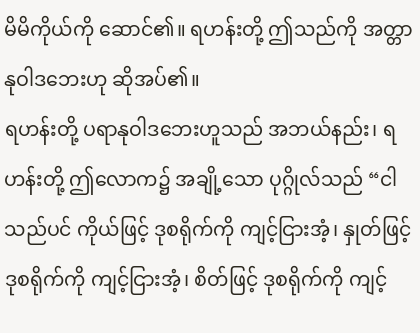မိမိကိုယ်ကို ဆောင်၏။ ရဟန်းတို့ ဤသည်ကို အတ္တာ နုဝါဒဘေးဟု ဆိုအပ်၏။
ရဟန်းတို့ ပရာနုဝါဒဘေးဟူသည် အဘယ်နည်း၊ ရဟန်းတို့ ဤလောက၌ အချို့သော ပုဂ္ဂိုလ်သည် “ငါသည်ပင် ကိုယ်ဖြင့် ဒုစရိုက်ကို ကျင့်ငြားအံ့၊ နှုတ်ဖြင့် ဒုစရိုက်ကို ကျင့်ငြားအံ့၊ စိတ်ဖြင့် ဒုစရိုက်ကို ကျင့်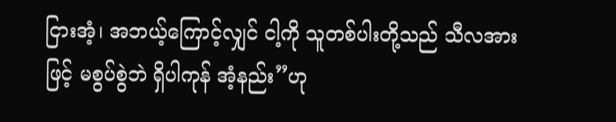ငြားအံ့၊ အဘယ့်ကြောင့်လျှင် ငါ့ကို သူတစ်ပါးတို့သည် သီလအားဖြင့် မစွပ်စွဲဘဲ ရှိပါကုန် အံ့နည်း”ဟု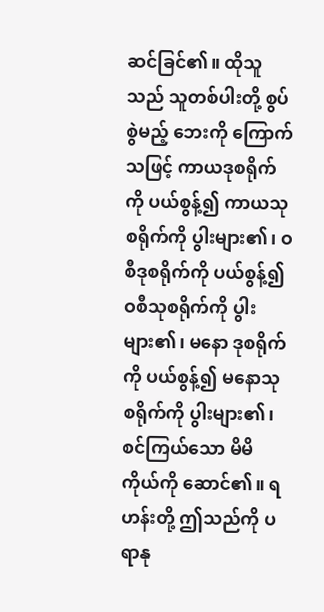ဆင်ခြင်၏။ ထိုသူသည် သူတစ်ပါးတို့ စွပ်စွဲမည့် ဘေးကို ကြောက်သဖြင့် ကာယဒုစရိုက်ကို ပယ်စွန့်၍ ကာယသုစရိုက်ကို ပွါးများ၏၊ ဝစီဒုစရိုက်ကို ပယ်စွန့်၍ ဝစီသုစရိုက်ကို ပွါးများ၏၊ မနော ဒုစရိုက်ကို ပယ်စွန့်၍ မနောသုစရိုက်ကို ပွါးများ၏၊ စင်ကြယ်သော မိမိကိုယ်ကို ဆောင်၏။ ရဟန်းတို့ ဤသည်ကို ပရာနု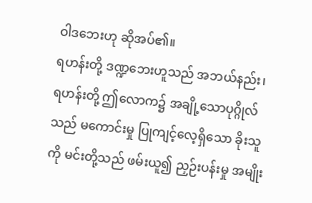ဝါဒဘေးဟု ဆိုအပ်၏။
ရဟန်းတို့ ဒဏ္ဍဘေးဟူသည် အဘယ်နည်း၊ ရဟန်းတို့ ဤလောက၌ အချို့သောပုဂ္ဂိုလ်သည် မကောင်းမှု ပြုကျင့်လေ့ရှိသော ခိုးသူကို မင်းတို့သည် ဖမ်းယူ၍ ညှဉ်းပန်းမှု အမျိုး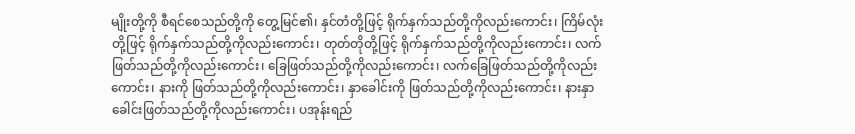မျိုးတို့ကို စီရင်စေသည်တို့ကို တွေ့မြင်၏၊ နှင်တံတို့ဖြင့် ရိုက်နှက်သည်တို့ကိုလည်းကောင်း၊ ကြိမ်လုံးတို့ဖြင့် ရိုက်နှက်သည်တို့ကိုလည်းကောင်း၊ တုတ်တိုတို့ဖြင့် ရိုက်နှက်သည်တို့ကိုလည်းကောင်း၊ လက်ဖြတ်သည်တို့ကိုလည်းကောင်း၊ ခြေဖြတ်သည်တို့ကိုလည်းကောင်း၊ လက်ခြေဖြတ်သည်တို့ကိုလည်းကောင်း၊ နားကို ဖြတ်သည်တို့ကိုလည်းကောင်း၊ နှာခေါင်းကို ဖြတ်သည်တို့ကိုလည်းကောင်း၊ နားနှာခေါင်းဖြတ်သည်တို့ကိုလည်းကောင်း၊ ပအုန်းရည်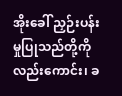အိုးခေါ် ညှဉ်းပန်းမှုပြုသည်တို့ကိုလည်းကောင်း၊ ခ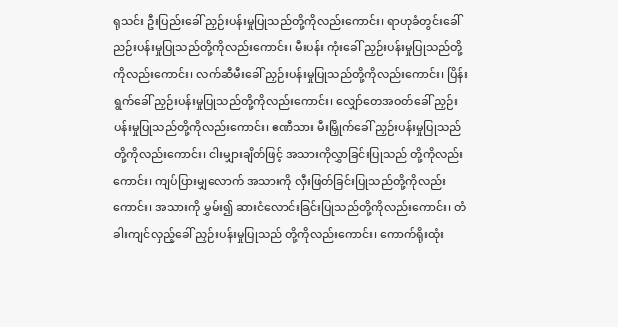ရုသင်း ဦးပြည်းခေါ် ညှဉ်းပန်းမှုပြုသည်တို့ကိုလည်းကောင်း၊ ရာဟုခံတွင်းခေါ် ညဉ်းပန်းမှုပြုသည်တို့ကိုလည်းကောင်း၊ မီးပန်း ကုံးခေါ် ညှဉ်းပန်းမှုပြုသည်တို့ကိုလည်းကောင်း၊ လက်ဆီမီးခေါ် ညှဉ်းပန်းမှုပြုသည်တို့ကိုလည်းကောင်း၊ ပြိန်းရွက်ခေါ် ညှဉ်းပန်းမှုပြုသည်တို့ကိုလည်းကောင်း၊ လျှော်တေအဝတ်ခေါ် ညှဉ်းပန်းမှုပြုသည်တို့ကိုလည်းကောင်း၊ ဧဏီသား မီးမြှိုက်ခေါ် ညှဉ်းပန်းမှုပြုသည် တို့ကိုလည်းကောင်း၊ ငါးမျှားချိတ်ဖြင့် အသားကိုလွှာခြင်းပြုသည် တို့ကိုလည်းကောင်း၊ ကျပ်ပြားမျှလောက် အသားကို လှီးဖြတ်ခြင်းပြုသည်တို့ကိုလည်းကောင်း၊ အသားကို မွှမ်း၍ ဆားငံလောင်းခြင်းပြုသည်တို့ကိုလည်းကောင်း၊ တံခါးကျင်လှည့်ခေါ် ညှဉ်းပန်းမှုပြုသည် တို့ကိုလည်းကောင်း၊ ကောက်ရိုးထုံး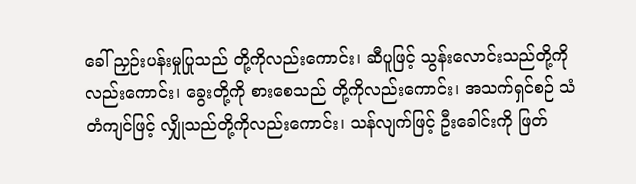ခေါ် ညှဉ်းပန်းမှုပြုသည် တို့ကိုလည်းကောင်း၊ ဆီပူဖြင့် သွန်းလောင်းသည်တို့ကိုလည်းကောင်း၊ ခွေးတို့ကို စားစေသည် တို့ကိုလည်းကောင်း၊ အသက်ရှင်စဉ် သံတံကျင်ဖြင့် လျှိုသည်တို့ကိုလည်းကောင်း၊ သန်လျက်ဖြင့် ဦးခေါင်းကို ဖြတ်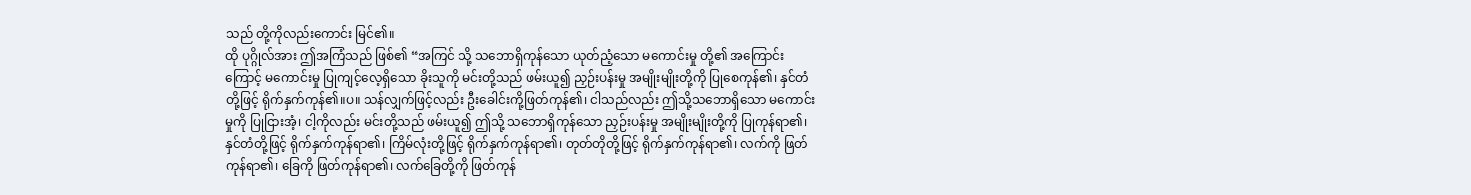သည် တို့ကိုလည်းကောင်း မြင်၏။
ထို ပုဂ္ဂိုလ်အား ဤအကြံသည် ဖြစ်၏ “အကြင် သို့ သဘောရှိကုန်သော ယုတ်ညံ့သော မကောင်းမှု တို့၏ အကြောင်းကြောင့် မကောင်းမှု ပြုကျင့်လေ့ရှိသော ခိုးသူကို မင်းတို့သည် ဖမ်းယူ၍ ညှဉ်းပန်းမှု အမျိုးမျိုးတို့ကို ပြုစေကုန်၏၊ နှင်တံတို့ဖြင့် ရိုက်နှက်ကုန်၏။ပ။ သန်လျှက်ဖြင့်လည်း ဦးခေါင်းကို့ဖြတ်ကုန်၏၊ ငါသည်လည်း ဤသို့သဘောရှိသော မကောင်းမှုကို ပြုငြားအံ့၊ ငါ့ကိုလည်း မင်းတို့သည် ဖမ်းယူ၍ ဤသို့ သဘောရှိကုန်သော ညှဉ်းပန်းမှု အမျိုးမျိုးတို့ကို ပြုကုန်ရာ၏၊ နှင်တံတို့ဖြင့် ရိုက်နှက်ကုန်ရာ၏၊ ကြိမ်လုံးတို့ဖြင့် ရိုက်နှက်ကုန်ရာ၏၊ တုတ်တိုတို့ဖြင့် ရိုက်နှက်ကုန်ရာ၏၊ လက်ကို ဖြတ်ကုန်ရာ၏၊ ခြေကို ဖြတ်ကုန်ရာ၏၊ လက်ခြေတို့ကို ဖြတ်ကုန်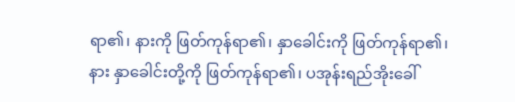ရာ၏၊ နားကို ဖြတ်ကုန်ရာ၏၊ နှာခေါင်းကို ဖြတ်ကုန်ရာ၏၊ နား နှာခေါင်းတို့ကို ဖြတ်ကုန်ရာ၏၊ ပအုန်းရည်အိုးခေါ်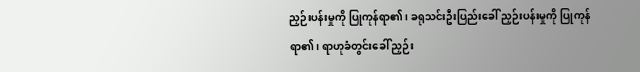ညှဉ်းပန်းမှုကို ပြုကုန်ရာ၏၊ ခရုသင်းဦးပြည်းခေါ် ညှဉ်းပန်းမှုကို ပြုကုန်ရာ၏၊ ရာဟုခံတွင်းခေါ် ညှဉ်း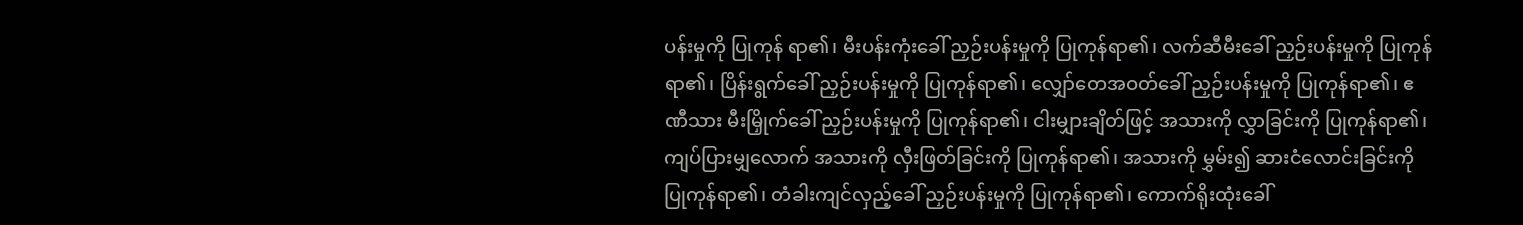ပန်းမှုကို ပြုကုန် ရာ၏၊ မီးပန်းကုံးခေါ် ညှဉ်းပန်းမှုကို ပြုကုန်ရာ၏၊ လက်ဆီမီးခေါ် ညှဉ်းပန်းမှုကို ပြုကုန်ရာ၏၊ ပြိန်းရွက်ခေါ် ညှဉ်းပန်းမှုကို ပြုကုန်ရာ၏၊ လျှော်တေအဝတ်ခေါ် ညှဉ်းပန်းမှုကို ပြုကုန်ရာ၏၊ ဧဏီသား မီးမြှိုက်ခေါ် ညှဉ်းပန်းမှုကို ပြုကုန်ရာ၏၊ ငါးမျှားချိတ်ဖြင့် အသားကို လွှာခြင်းကို ပြုကုန်ရာ၏၊ ကျပ်ပြားမျှလောက် အသားကို လှီးဖြတ်ခြင်းကို ပြုကုန်ရာ၏၊ အသားကို မွှမ်း၍ ဆားငံလောင်းခြင်းကို ပြုကုန်ရာ၏၊ တံခါးကျင်လှည့်ခေါ် ညှဉ်းပန်းမှုကို ပြုကုန်ရာ၏၊ ကောက်ရိုးထုံးခေါ်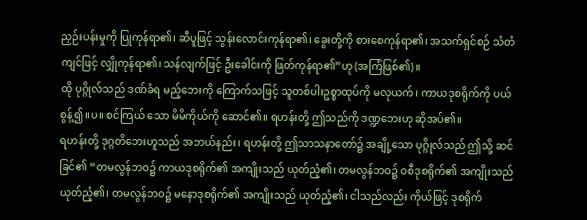ညှဉ်းပန်းမှုကို ပြုကုန်ရာ၏၊ ဆီပူဖြင့် သွန်းလောင်းကုန်ရာ၏၊ ခွေးတို့ကို စားစေကုန်ရာ၏၊ အသက်ရှင်စဉ် သံတံကျင်ဖြင့် လျှိုကုန်ရာ၏၊ သန်လျက်ဖြင့် ဦးခေါင်းကို ဖြတ်ကုန်ရာ၏”ဟု (အကြံဖြစ်၏)။
ထို ပုဂ္ဂိုလ်သည် ဒဏ်ခံရ မည့်ဘေးကို ကြောက်သဖြင့် သူတစ်ပါးဥစ္စာထုပ်ကို မလုယက်၊ ကာယဒုစရိုက်ကို ပယ်စွန့်၍။ပ။ စင်ကြယ် သော မိမိကိုယ်ကို ဆောင်၏။ ရဟန်းတို့ ဤသည်ကို ဒဏ္ဍဘေးဟု ဆိုအပ်၏။
ရဟန်းတို့ ဒုဂ္ဂတိဘေးဟူသည် အဘယ်နည်း၊ ရဟန်းတို့ ဤသာသနာတော်၌ အချို့သော ပုဂ္ဂိုလ်သည် ဤသို့ ဆင်ခြင်၏ “တမလွန်ဘဝ၌ ကာယဒုစရိုက်၏ အကျိုးသည် ယုတ်ညံ့၏၊ တမလွန်ဘဝ၌ ဝစီဒုစရိုက်၏ အကျိုးသည် ယုတ်ညံ့၏၊ တမလွန်ဘဝ၌ မနောဒုစရိုက်၏ အကျိုးသည် ယုတ်ညံ့၏၊ ငါသည်လည်း ကိုယ်ဖြင့် ဒုစရိုက်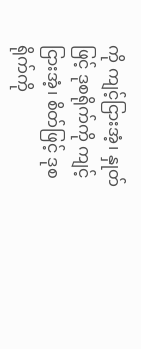ကို ကျင့်ငြားအံ့၊ နှုတ်ဖြင့် ဒုစရိုက်ကို ကျင့်ငြားအံ့၊ စိတ်ဖြင့် ဒုစရိုက်ကို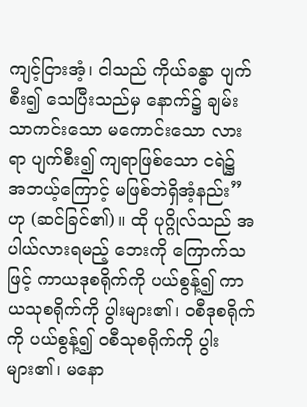ကျင့်ငြားအံ့၊ ငါသည် ကိုယ်ခန္ဓာ ပျက်စီး၍ သေပြီးသည်မှ နောက်၌ ချမ်းသာကင်းသော မကောင်းသော လားရာ ပျက်စီး၍ ကျရာဖြစ်သော ငရဲ၌ အဘယ့်ကြောင့် မဖြစ်ဘဲရှိအံ့နည်း”ဟု (ဆင်ခြင်၏)။ ထို ပုဂ္ဂိုလ်သည် အပါယ်လားရမည့် ဘေးကို ကြောက်သဖြင့် ကာယဒုစရိုက်ကို ပယ်စွန့်၍ ကာယသုစရိုက်ကို ပွါးများ၏၊ ဝစီဒုစရိုက်ကို ပယ်စွန့်၍ ဝစီသုစရိုက်ကို ပွါးများ၏၊ မနော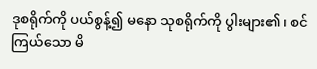ဒုစရိုက်ကို ပယ်စွန့်၍ မနော သုစရိုက်ကို ပွါးများ၏၊ စင်ကြယ်သော မိ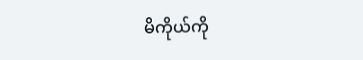မိကိုယ်ကို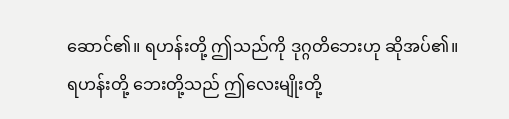ဆောင်၏။ ရဟန်းတို့ ဤသည်ကို ဒုဂ္ဂတိဘေးဟု ဆိုအပ်၏။ ရဟန်းတို့ ဘေးတို့သည် ဤလေးမျိုးတို့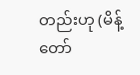တည်းဟု (မိန့်တော်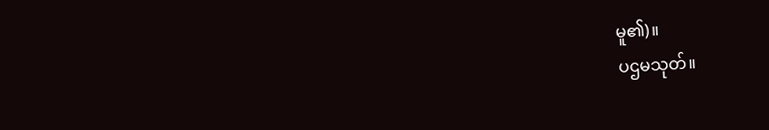မူ၏)။
ပဌမသုတ်။